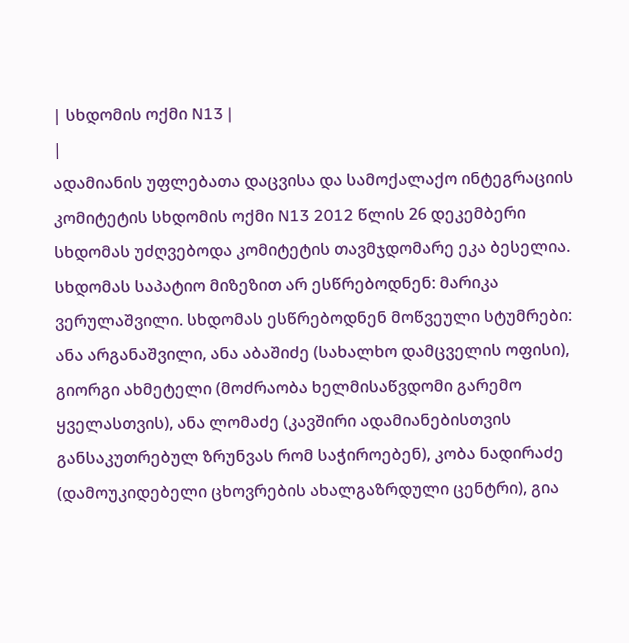| სხდომის ოქმი N13 |
|
ადამიანის უფლებათა დაცვისა და სამოქალაქო ინტეგრაციის კომიტეტის სხდომის ოქმი N13 2012 წლის 26 დეკემბერი
სხდომას უძღვებოდა კომიტეტის თავმჯდომარე ეკა ბესელია.
სხდომას საპატიო მიზეზით არ ესწრებოდნენ: მარიკა ვერულაშვილი. სხდომას ესწრებოდნენ მოწვეული სტუმრები: ანა არგანაშვილი, ანა აბაშიძე (სახალხო დამცველის ოფისი), გიორგი ახმეტელი (მოძრაობა ხელმისაწვდომი გარემო ყველასთვის), ანა ლომაძე (კავშირი ადამიანებისთვის განსაკუთრებულ ზრუნვას რომ საჭიროებენ), კობა ნადირაძე (დამოუკიდებელი ცხოვრების ახალგაზრდული ცენტრი), გია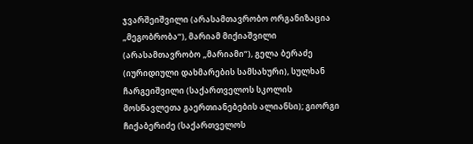ჯვარშეიშვილი (არასამთავრობო ორგანიზაცია „მეგობრობა“), მარიამ მიქიაშვილი (არასამთავრობო „მარიამი“), გელა ბერაძე (იურიდიული დახმარების სამსახური), სულხან ჩარგეიშვილი (საქართველოს სკოლის მოსწავლეთა გაერთიანებების ალიანსი); გიორგი ჩიქაბერიძე (საქართველოს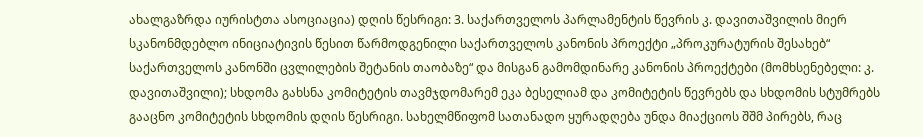ახალგაზრდა იურისტთა ასოციაცია) დღის წესრიგი: 3. საქართველოს პარლამენტის წევრის კ. დავითაშვილის მიერ სკანონმდებლო ინიციატივის წესით წარმოდგენილი საქართველოს კანონის პროექტი „პროკურატურის შესახებ“ საქართველოს კანონში ცვლილების შეტანის თაობაზე“ და მისგან გამომდინარე კანონის პროექტები (მომხსენებელი: კ. დავითაშვილი); სხდომა გახსნა კომიტეტის თავმჯდომარემ ეკა ბესელიამ და კომიტეტის წევრებს და სხდომის სტუმრებს გააცნო კომიტეტის სხდომის დღის წესრიგი. სახელმწიფომ სათანადო ყურადღება უნდა მიაქციოს შშმ პირებს, რაც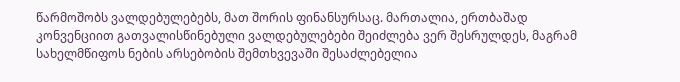წარმოშობს ვალდებულებებს, მათ შორის ფინანსურსაც. მართალია, ერთბაშად კონვენციით გათვალისწინებული ვალდებულებები შეიძლება ვერ შესრულდეს, მაგრამ სახელმწიფოს ნების არსებობის შემთხვევაში შესაძლებელია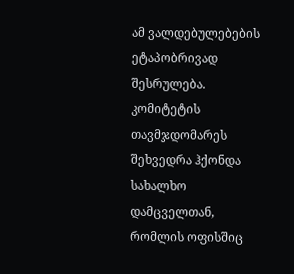ამ ვალდებულებების ეტაპობრივად შესრულება. კომიტეტის თავმჯდომარეს შეხვედრა ჰქონდა სახალხო დამცველთან, რომლის ოფისშიც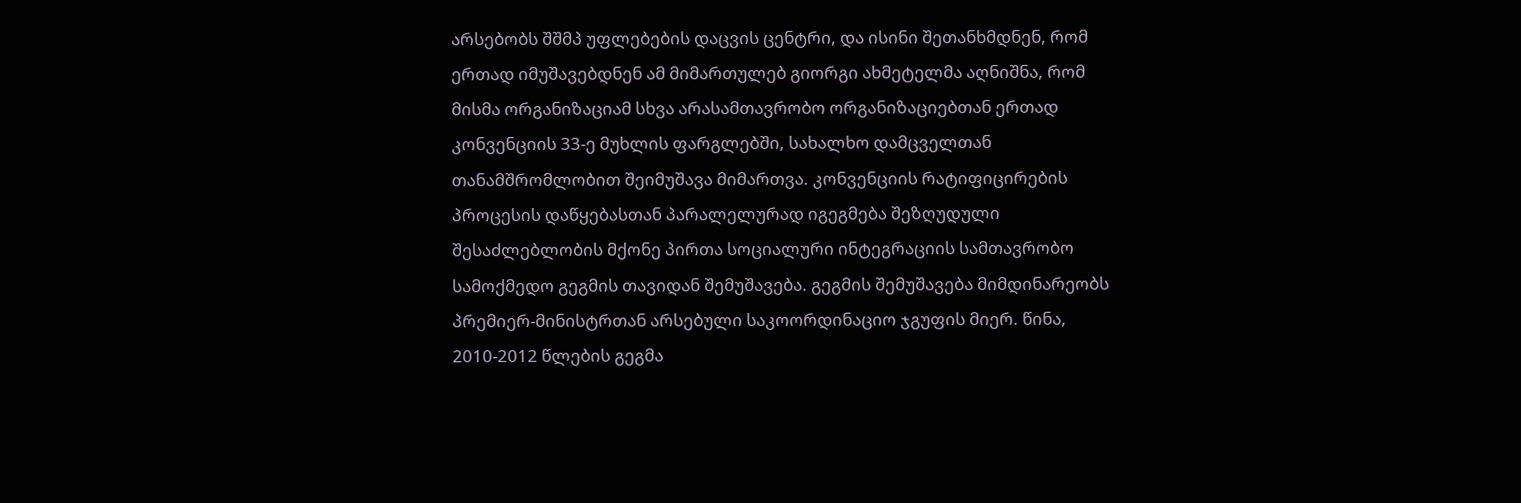არსებობს შშმპ უფლებების დაცვის ცენტრი, და ისინი შეთანხმდნენ, რომ ერთად იმუშავებდნენ ამ მიმართულებ გიორგი ახმეტელმა აღნიშნა, რომ მისმა ორგანიზაციამ სხვა არასამთავრობო ორგანიზაციებთან ერთად კონვენციის 33-ე მუხლის ფარგლებში, სახალხო დამცველთან თანამშრომლობით შეიმუშავა მიმართვა. კონვენციის რატიფიცირების პროცესის დაწყებასთან პარალელურად იგეგმება შეზღუდული შესაძლებლობის მქონე პირთა სოციალური ინტეგრაციის სამთავრობო სამოქმედო გეგმის თავიდან შემუშავება. გეგმის შემუშავება მიმდინარეობს პრემიერ-მინისტრთან არსებული საკოორდინაციო ჯგუფის მიერ. წინა, 2010-2012 წლების გეგმა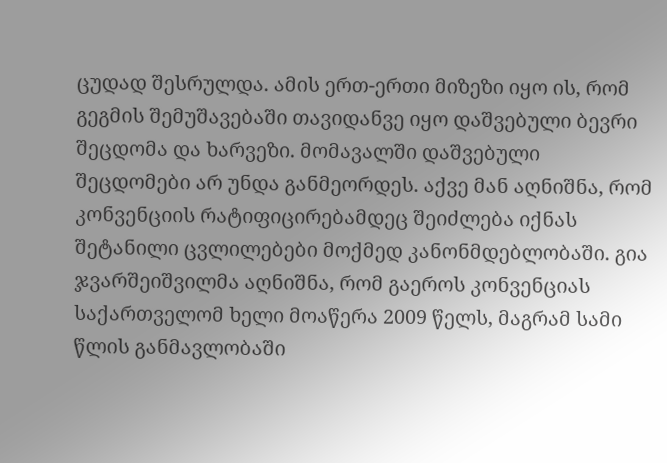ცუდად შესრულდა. ამის ერთ-ერთი მიზეზი იყო ის, რომ გეგმის შემუშავებაში თავიდანვე იყო დაშვებული ბევრი შეცდომა და ხარვეზი. მომავალში დაშვებული შეცდომები არ უნდა განმეორდეს. აქვე მან აღნიშნა, რომ კონვენციის რატიფიცირებამდეც შეიძლება იქნას შეტანილი ცვლილებები მოქმედ კანონმდებლობაში. გია ჯვარშეიშვილმა აღნიშნა, რომ გაეროს კონვენციას საქართველომ ხელი მოაწერა 2009 წელს, მაგრამ სამი წლის განმავლობაში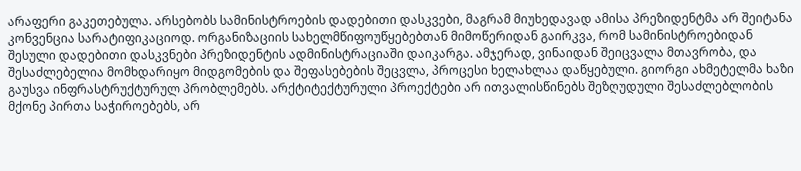არაფერი გაკეთებულა. არსებობს სამინისტროების დადებითი დასკვები, მაგრამ მიუხედავად ამისა პრეზიდენტმა არ შეიტანა კონვენცია სარატიფიკაციოდ. ორგანიზაციის სახელმწიფოუწყებებთან მიმოწერიდან გაირკვა, რომ სამინისტროებიდან შესული დადებითი დასკვნები პრეზიდენტის ადმინისტრაციაში დაიკარგა. ამჯერად, ვინაიდან შეიცვალა მთავრობა, და შესაძლებელია მომხდარიყო მიდგომების და შეფასებების შეცვლა, პროცესი ხელახლაა დაწყებული. გიორგი ახმეტელმა ხაზი გაუსვა ინფრასტრუქტურულ პრობლემებს. არქტიტექტურული პროექტები არ ითვალისწინებს შეზღუდული შესაძლებლობის მქონე პირთა საჭიროებებს, არ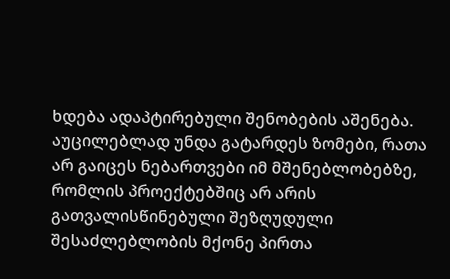ხდება ადაპტირებული შენობების აშენება. აუცილებლად უნდა გატარდეს ზომები, რათა არ გაიცეს ნებართვები იმ მშენებლობებზე, რომლის პროექტებშიც არ არის გათვალისწინებული შეზღუდული შესაძლებლობის მქონე პირთა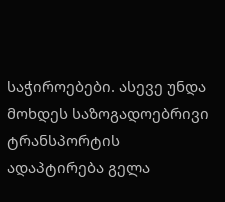საჭიროებები. ასევე უნდა მოხდეს საზოგადოებრივი ტრანსპორტის ადაპტირება გელა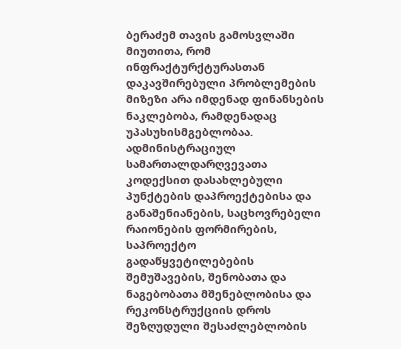ბერაძემ თავის გამოსვლაში მიუთითა, რომ ინფრაქტურქტურასთან დაკავშირებული პრობლემების მიზეზი არა იმდენად ფინანსების ნაკლებობა, რამდენადაც უპასუხისმგებლობაა. ადმინისტრაციულ სამართალდარღვევათა კოდექსით დასახლებული პუნქტების დაპროექტებისა და განაშენიანების, საცხოვრებელი რაიონების ფორმირების, საპროექტო გადაწყვეტილებების შემუშავების, შენობათა და ნაგებობათა მშენებლობისა და რეკონსტრუქციის დროს შეზღუდული შესაძლებლობის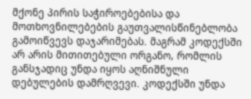მქონე პირის საჭიროებებისა და მოთხოვნილებების გაუთვალისწინებლობა გამოიწვევს დაჯარიმებას. მაგრამ კოდექსში არ არის მითითებული ორგანო, რომლის განსჯადიც უნდა იყოს აღნიშნული დებულების დამრღვევი. კოდექსში უნდა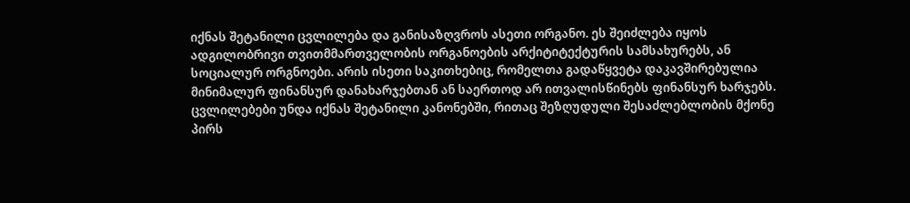იქნას შეტანილი ცვლილება და განისაზღვროს ასეთი ორგანო. ეს შეიძლება იყოს ადგილობრივი თვითმმართველობის ორგანოების არქიტიტექტურის სამსახურებს, ან სოციალურ ორგნოები. არის ისეთი საკითხებიც, რომელთა გადაწყვეტა დაკავშირებულია მინიმალურ ფინანსურ დანახარჯებთან ან საერთოდ არ ითვალისწინებს ფინანსურ ხარჯებს. ცვლილებები უნდა იქნას შეტანილი კანონებში, რითაც შეზღუდული შესაძლებლობის მქონე პირს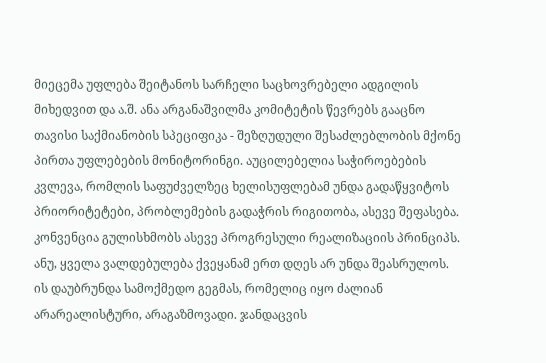მიეცემა უფლება შეიტანოს სარჩელი საცხოვრებელი ადგილის მიხედვით და ა.შ. ანა არგანაშვილმა კომიტეტის წევრებს გააცნო თავისი საქმიანობის სპეციფიკა - შეზღუდული შესაძლებლობის მქონე პირთა უფლებების მონიტორინგი. აუცილებელია საჭიროებების კვლევა, რომლის საფუძველზეც ხელისუფლებამ უნდა გადაწყვიტოს პრიორიტეტები, პრობლემების გადაჭრის რიგითობა, ასევე შეფასება. კონვენცია გულისხმობს ასევე პროგრესული რეალიზაციის პრინციპს. ანუ, ყველა ვალდებულება ქვეყანამ ერთ დღეს არ უნდა შეასრულოს. ის დაუბრუნდა სამოქმედო გეგმას, რომელიც იყო ძალიან არარეალისტური, არაგაზმოვადი. ჯანდაცვის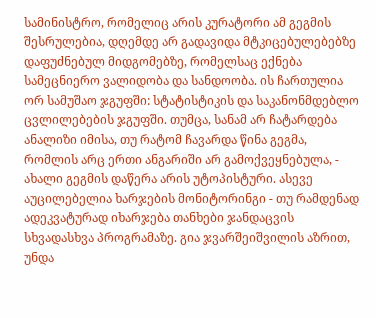სამინისტრო, რომელიც არის კურატორი ამ გეგმის შესრულებია, დღემდე არ გადავიდა მტკიცებულებებზე დაფუძნებულ მიდგომებზე, რომელსაც ექნება სამეცნიერო ვალიდობა და სანდოობა. ის ჩართულია ორ სამუშაო ჯგუფში: სტატისტიკის და საკანონმდებლო ცვლილებების ჯგუფში. თუმცა, სანამ არ ჩატარდება ანალიზი იმისა, თუ რატომ ჩავარდა წინა გეგმა, რომლის არც ერთი ანგარიში არ გამოქვეყნებულა, - ახალი გეგმის დაწერა არის უტოპისტური. ასევე აუცილებელია ხარჯების მონიტორინგი - თუ რამდენად ადეკვატურად იხარჯება თანხები ჯანდაცვის სხვადასხვა პროგრამაზე. გია ჯვარშეიშვილის აზრით, უნდა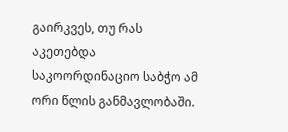გაირკვეს, თუ რას აკეთებდა საკოორდინაციო საბჭო ამ ორი წლის განმავლობაში.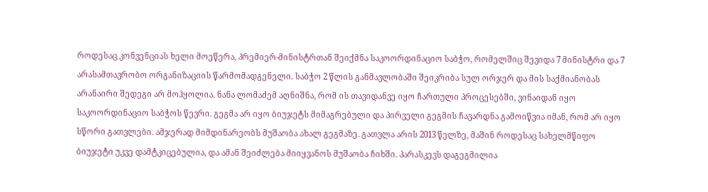როდესაც კონვენციას ხელი მოეწერა, პრემიერ-მინისტრთან შეიქმნა საკოორდინაციო საბჭო, რომელშიც შევიდა 7 მინისტრი და 7 არასამთავრობო ორგანიზაციის წარმომადგენელი. საბჭო 2 წლის განმავლობაში შეიკრიბა სულ ორჯერ და მის საქმიანობას არანაირი შედეგი არ მოჰყოლია. ნანა ლომაძემ აღნიშნა, რომ ის თავიდანვე იყო ჩართული პროცესებში, ვინაიდან იყო საკოორდინაციო საბჭოს წევრი. გეგმა არ იყო ბიუჯეტს მიმაგრებული და პირველი გეგმის ჩავარდნა გამოიწვია იმან, რომ არ იყო სწორი გათვლები. ამჯერად მიმდინარეობს მუშაობა ახალ გეგმაზე. გათვლა არის 2013 წელზე, მაშინ როდესაც სახელმწიფო ბიუჯეტი უკვე დამტკიცებულია, და ამან შეიძლება მიიყვანოს მუშაობა ჩიხში. პარასკევს დაგეგმილია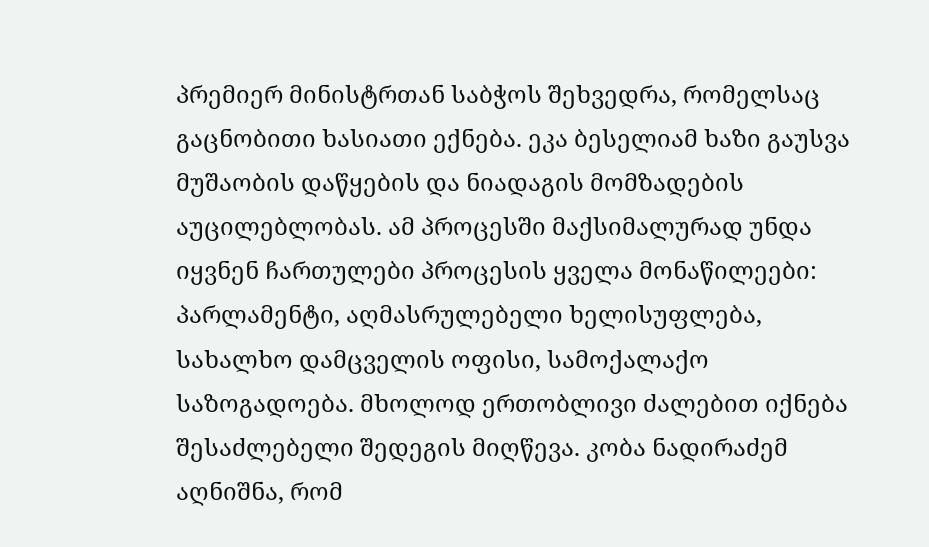პრემიერ მინისტრთან საბჭოს შეხვედრა, რომელსაც გაცნობითი ხასიათი ექნება. ეკა ბესელიამ ხაზი გაუსვა მუშაობის დაწყების და ნიადაგის მომზადების აუცილებლობას. ამ პროცესში მაქსიმალურად უნდა იყვნენ ჩართულები პროცესის ყველა მონაწილეები: პარლამენტი, აღმასრულებელი ხელისუფლება, სახალხო დამცველის ოფისი, სამოქალაქო საზოგადოება. მხოლოდ ერთობლივი ძალებით იქნება შესაძლებელი შედეგის მიღწევა. კობა ნადირაძემ აღნიშნა, რომ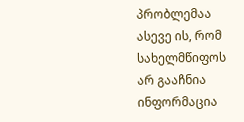პრობლემაა ასევე ის, რომ სახელმწიფოს არ გააჩნია ინფორმაცია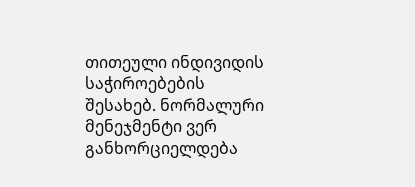თითეული ინდივიდის საჭიროებების შესახებ. ნორმალური მენეჯმენტი ვერ განხორციელდება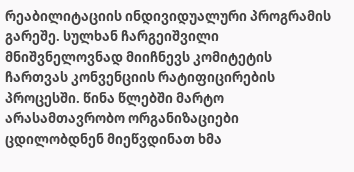რეაბილიტაციის ინდივიდუალური პროგრამის გარეშე. სულხან ჩარგეიშვილი მნიშვნელოვნად მიიჩნევს კომიტეტის ჩართვას კონვენციის რატიფიცირების პროცესში. წინა წლებში მარტო არასამთავრობო ორგანიზაციები ცდილობდნენ მიეწვდინათ ხმა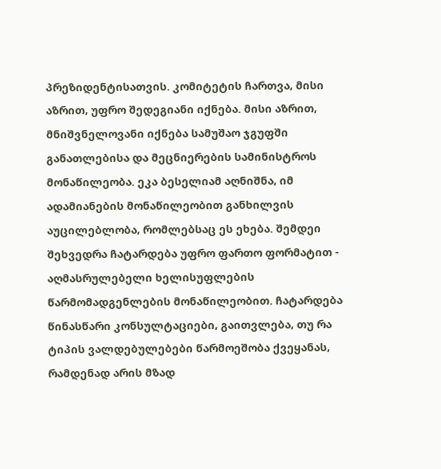პრეზიდენტისათვის. კომიტეტის ჩართვა, მისი აზრით, უფრო შედეგიანი იქნება. მისი აზრით, მნიშვნელოვანი იქნება სამუშაო ჯგუფში განათლებისა და მეცნიერების სამინისტროს მონაწილეობა. ეკა ბესელიამ აღნიშნა, იმ ადამიანების მონაწილეობით განხილვის აუცილებლობა, რომლებსაც ეს ეხება. შემდეი შეხვედრა ჩატარდება უფრო ფართო ფორმატით - აღმასრულებელი ხელისუფლების წარმომადგენლების მონაწილეობით. ჩატარდება წინასწარი კონსულტაციები, გაითვლება, თუ რა ტიპის ვალდებულებები წარმოეშობა ქვეყანას, რამდენად არის მზად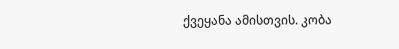ქვეყანა ამისთვის. კობა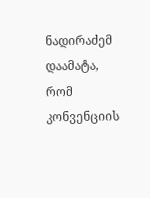ნადირაძემ დაამატა, რომ კონვენციის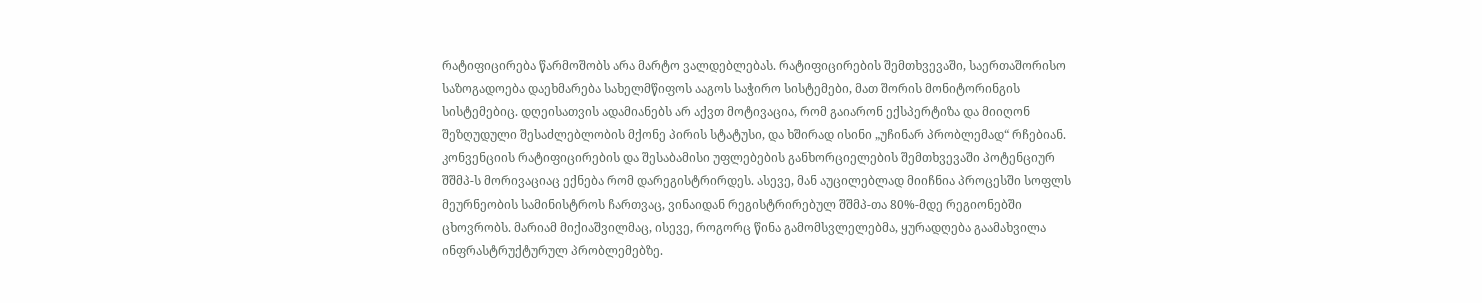რატიფიცირება წარმოშობს არა მარტო ვალდებლებას. რატიფიცირების შემთხვევაში, საერთაშორისო საზოგადოება დაეხმარება სახელმწიფოს ააგოს საჭირო სისტემები, მათ შორის მონიტორინგის სისტემებიც. დღეისათვის ადამიანებს არ აქვთ მოტივაცია, რომ გაიარონ ექსპერტიზა და მიიღონ შეზღუდული შესაძლებლობის მქონე პირის სტატუსი, და ხშირად ისინი „უჩინარ პრობლემად“ რჩებიან. კონვენციის რატიფიცირების და შესაბამისი უფლებების განხორციელების შემთხვევაში პოტენციურ შშმპ-ს მორივაციაც ექნება რომ დარეგისტრირდეს. ასევე, მან აუცილებლად მიიჩნია პროცესში სოფლს მეურნეობის სამინისტროს ჩართვაც, ვინაიდან რეგისტრირებულ შშმპ-თა 80%-მდე რეგიონებში ცხოვრობს. მარიამ მიქიაშვილმაც, ისევე, როგორც წინა გამომსვლელებმა, ყურადღება გაამახვილა ინფრასტრუქტურულ პრობლემებზე.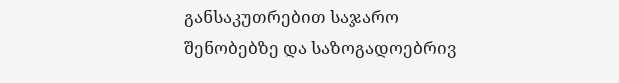განსაკუთრებით საჯარო შენობებზე და საზოგადოებრივ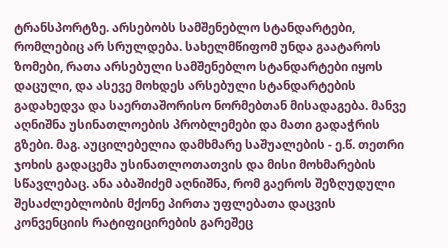ტრანსპორტზე. არსებობს სამშენებლო სტანდარტები, რომლებიც არ სრულდება. სახელმწიფომ უნდა გაატაროს ზომები, რათა არსებული სამშენებლო სტანდარტები იყოს დაცული, და ასევე მოხდეს არსებული სტანდარტების გადახედვა და საერთაშორისო ნორმებთან მისადაგება. მანვე აღნიშნა უსინათლოების პრობლემები და მათი გადაჭრის გზები. მაგ. აუცილებელია დამხმარე საშუალების - ე.წ. თეთრი ჯოხის გადაცემა უსინათლოთათვის და მისი მოხმარების სწავლებაც. ანა აბაშიძემ აღნიშნა, რომ გაეროს შეზღუდული შესაძლებლობის მქონე პირთა უფლებათა დაცვის კონვენციის რატიფიცირების გარეშეც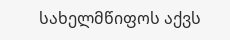სახელმწიფოს აქვს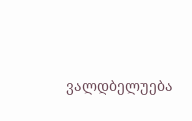ვალდბელუება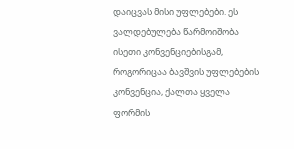დაიცვას მისი უფლებები. ეს ვალდებულება წარმოიშობა ისეთი კონვენციებისგამ, როგორიცაა ბავშვის უფლებების კონვენცია, ქალთა ყველა ფორმის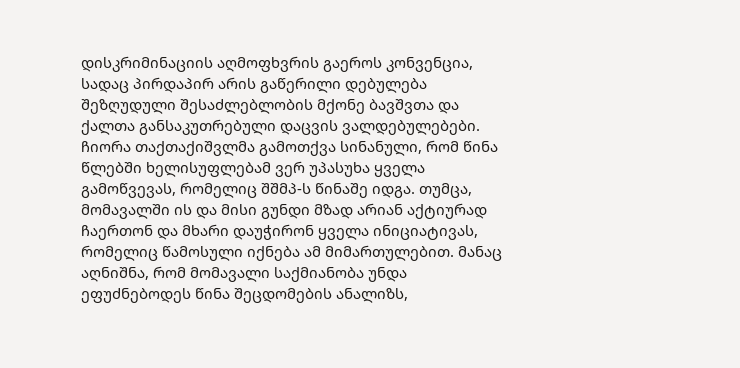დისკრიმინაციის აღმოფხვრის გაეროს კონვენცია, სადაც პირდაპირ არის გაწერილი დებულება შეზღუდული შესაძლებლობის მქონე ბავშვთა და ქალთა განსაკუთრებული დაცვის ვალდებულებები. ჩიორა თაქთაქიშვლმა გამოთქვა სინანული, რომ წინა წლებში ხელისუფლებამ ვერ უპასუხა ყველა გამოწვევას, რომელიც შშმპ-ს წინაშე იდგა. თუმცა, მომავალში ის და მისი გუნდი მზად არიან აქტიურად ჩაერთონ და მხარი დაუჭირონ ყველა ინიციატივას, რომელიც წამოსული იქნება ამ მიმართულებით. მანაც აღნიშნა, რომ მომავალი საქმიანობა უნდა ეფუძნებოდეს წინა შეცდომების ანალიზს,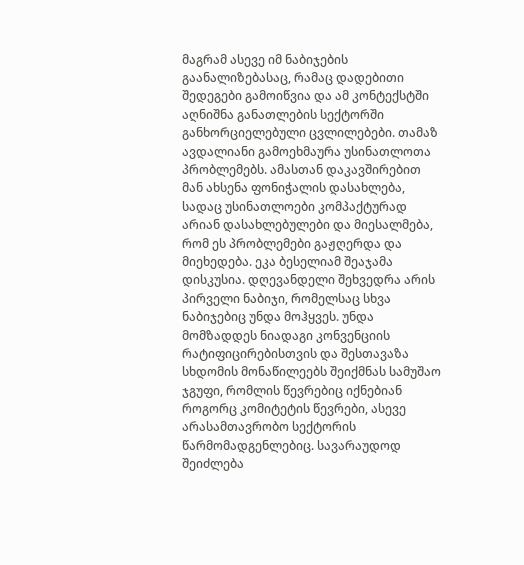მაგრამ ასევე იმ ნაბიჯების გაანალიზებასაც, რამაც დადებითი შედეგები გამოიწვია და ამ კონტექსტში აღნიშნა განათლების სექტორში განხორციელებული ცვლილებები. თამაზ ავდალიანი გამოეხმაურა უსინათლოთა პრობლემებს. ამასთან დაკავშირებით მან ახსენა ფონიჭალის დასახლება, სადაც უსინათლოები კომპაქტურად არიან დასახლებულები და მიესალმება, რომ ეს პრობლემები გაჟღერდა და მიეხედება. ეკა ბესელიამ შეაჯამა დისკუსია. დღევანდელი შეხვედრა არის პირველი ნაბიჯი, რომელსაც სხვა ნაბიჯებიც უნდა მოჰყვეს. უნდა მომზადდეს ნიადაგი კონვენციის რატიფიცირებისთვის და შესთავაზა სხდომის მონაწილეებს შეიქმნას სამუშაო ჯგუფი, რომლის წევრებიც იქნებიან როგორც კომიტეტის წევრები, ასევე არასამთავრობო სექტორის წარმომადგენლებიც. სავარაუდოდ შეიძლება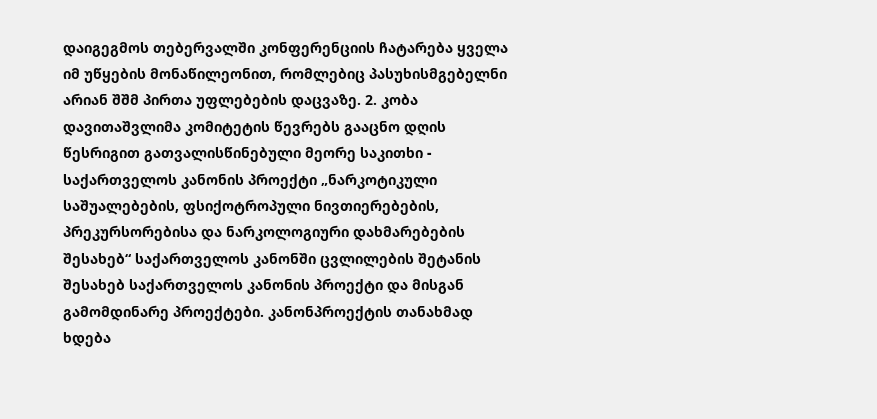დაიგეგმოს თებერვალში კონფერენციის ჩატარება ყველა იმ უწყების მონაწილეონით, რომლებიც პასუხისმგებელნი არიან შშმ პირთა უფლებების დაცვაზე. 2. კობა დავითაშვლიმა კომიტეტის წევრებს გააცნო დღის წესრიგით გათვალისწინებული მეორე საკითხი - საქართველოს კანონის პროექტი „ნარკოტიკული საშუალებების, ფსიქოტროპული ნივთიერებების, პრეკურსორებისა და ნარკოლოგიური დახმარებების შესახებ“ საქართველოს კანონში ცვლილების შეტანის შესახებ საქართველოს კანონის პროექტი და მისგან გამომდინარე პროექტები. კანონპროექტის თანახმად ხდება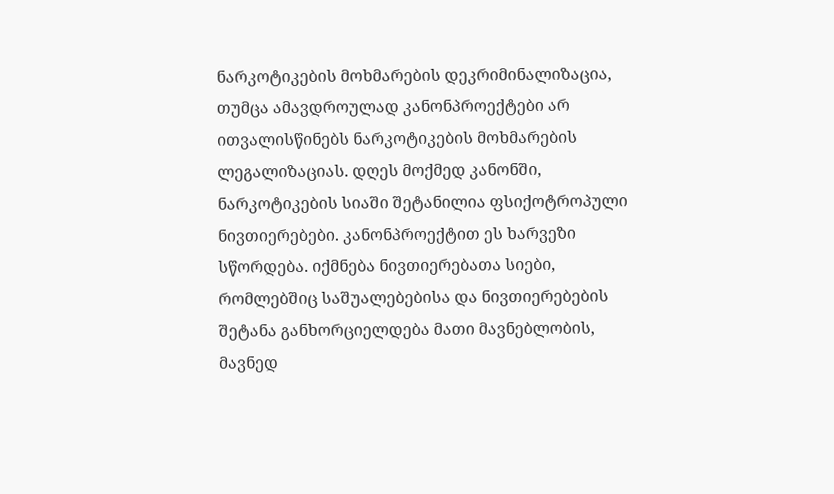ნარკოტიკების მოხმარების დეკრიმინალიზაცია, თუმცა ამავდროულად კანონპროექტები არ ითვალისწინებს ნარკოტიკების მოხმარების ლეგალიზაციას. დღეს მოქმედ კანონში, ნარკოტიკების სიაში შეტანილია ფსიქოტროპული ნივთიერებები. კანონპროექტით ეს ხარვეზი სწორდება. იქმნება ნივთიერებათა სიები, რომლებშიც საშუალებებისა და ნივთიერებების შეტანა განხორციელდება მათი მავნებლობის, მავნედ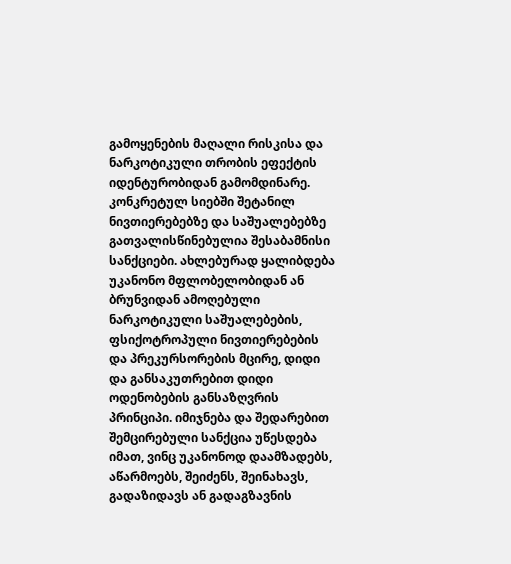გამოყენების მაღალი რისკისა და ნარკოტიკული თრობის ეფექტის იდენტურობიდან გამომდინარე. კონკრეტულ სიებში შეტანილ ნივთიერებებზე და საშუალებებზე გათვალისწინებულია შესაბამნისი სანქციები. ახლებურად ყალიბდება უკანონო მფლობელობიდან ან ბრუნვიდან ამოღებული ნარკოტიკული საშუალებების, ფსიქოტროპული ნივთიერებების და პრეკურსორების მცირე, დიდი და განსაკუთრებით დიდი ოდენობების განსაზღვრის პრინციპი. იმიჯნება და შედარებით შემცირებული სანქცია უწესდება იმათ, ვინც უკანონოდ დაამზადებს, აწარმოებს, შეიძენს, შეინახავს, გადაზიდავს ან გადაგზავნის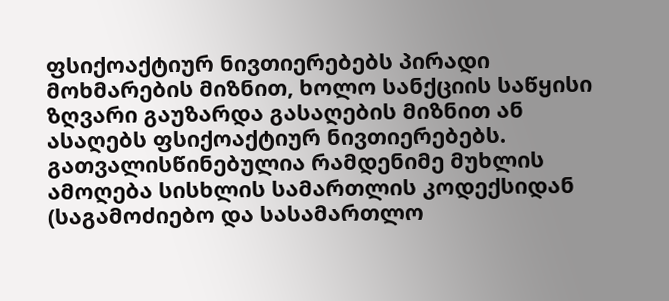ფსიქოაქტიურ ნივთიერებებს პირადი მოხმარების მიზნით, ხოლო სანქციის საწყისი ზღვარი გაუზარდა გასაღების მიზნით ან ასაღებს ფსიქოაქტიურ ნივთიერებებს. გათვალისწინებულია რამდენიმე მუხლის ამოღება სისხლის სამართლის კოდექსიდან (საგამოძიებო და სასამართლო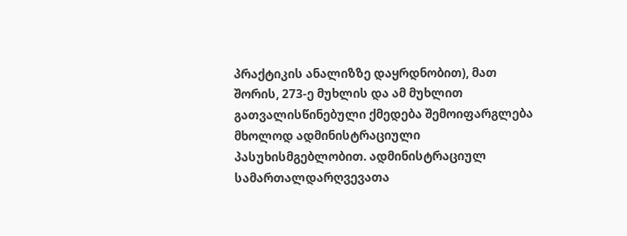პრაქტიკის ანალიზზე დაყრდნობით), მათ შორის, 273-ე მუხლის და ამ მუხლით გათვალისწინებული ქმედება შემოიფარგლება მხოლოდ ადმინისტრაციული პასუხისმგებლობით. ადმინისტრაციულ სამართალდარღვევათა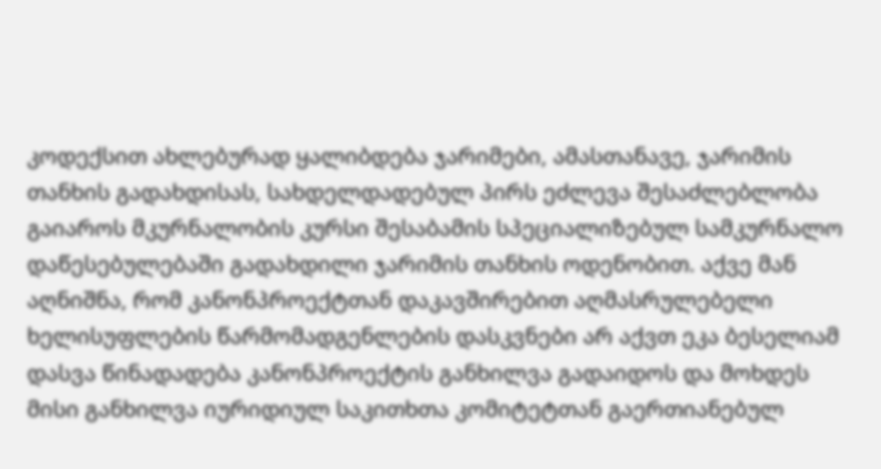კოდექსით ახლებურად ყალიბდება ჯარიმები, ამასთანავე, ჯარიმის თანხის გადახდისას, სახდელდადებულ პირს ეძლევა შესაძლებლობა გაიაროს მკურნალობის კურსი შესაბამის სპეციალიზებულ სამკურნალო დაწესებულებაში გადახდილი ჯარიმის თანხის ოდენობით. აქვე მან აღნიშნა, რომ კანონპროექტთან დაკავშირებით აღმასრულებელი ხელისუფლების წარმომადგენლების დასკვნები არ აქვთ ეკა ბესელიამ დასვა წინადადება კანონპროექტის განხილვა გადაიდოს და მოხდეს მისი განხილვა იურიდიულ საკითხთა კომიტეტთან გაერთიანებულ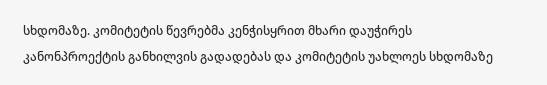სხდომაზე. კომიტეტის წევრებმა კენჭისყრით მხარი დაუჭირეს კანონპროექტის განხილვის გადადებას და კომიტეტის უახლოეს სხდომაზე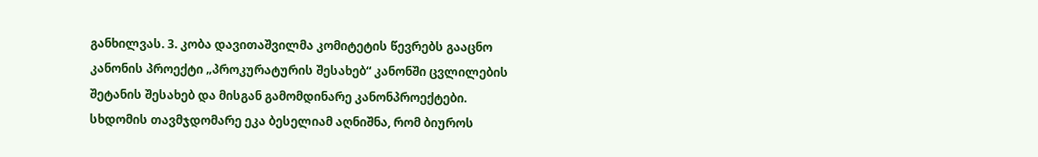განხილვას. 3. კობა დავითაშვილმა კომიტეტის წევრებს გააცნო კანონის პროექტი „პროკურატურის შესახებ“ კანონში ცვლილების შეტანის შესახებ და მისგან გამომდინარე კანონპროექტები. სხდომის თავმჯდომარე ეკა ბესელიამ აღნიშნა, რომ ბიუროს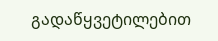გადაწყვეტილებით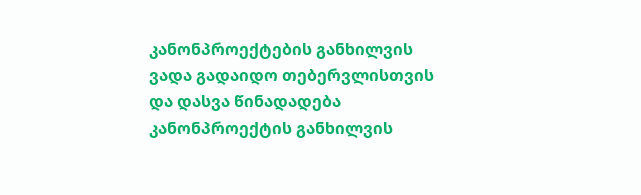კანონპროექტების განხილვის ვადა გადაიდო თებერვლისთვის და დასვა წინადადება კანონპროექტის განხილვის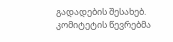გადადების შესახებ. კომიტეტის წევრებმა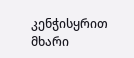კენჭისყრით მხარი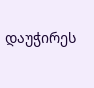დაუჭირეს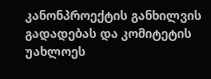კანონპროექტის განხილვის გადადებას და კომიტეტის უახლოეს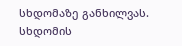სხდომაზე განხილვას.
სხდომის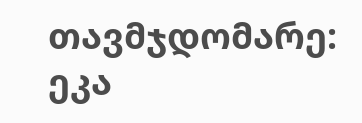თავმჯდომარე: ეკა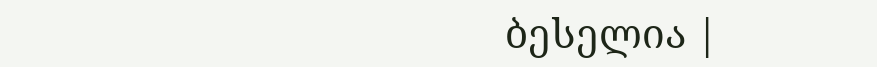ბესელია |